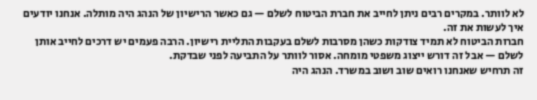לא לוותר. במקרים רבים ניתן לחייב את חברת הביטוח לשלם — גם כאשר הרישיון של הנהג היה מותלה. אנחנו יודעים איך לעשות את זה.
חברות הביטוח לא תמיד צודקות כשהן מסרבות לשלם בעקבות התליית רישיון. הרבה פעמים יש דרכים לחייב אותן לשלם — אבל זה דורש ייצוג משפטי מומחה. אסור לוותר על התביעה לפני שבדקת.
זה תרחיש שאנחנו רואים שוב ושוב במשרד. הנהג היה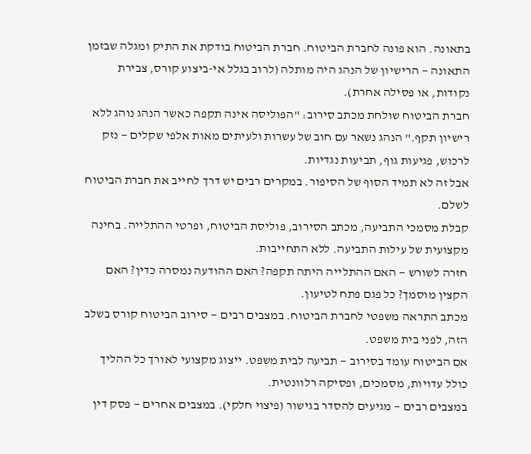בתאונה. הוא פונה לחברת הביטוח. חברת הביטוח בודקת את התיק ומגלה שבזמן התאונה — הרישיון של הנהג היה מותלה (לרוב בגלל אי-ביצוע קורס, צבירת נקודות, או פסילה אחרת).
חברת הביטוח שולחת מכתב סירוב: "הפוליסה אינה תקפה כאשר הנהג נוהג ללא רישיון תקף." הנהג נשאר עם חוב של עשרות ולעיתים מאות אלפי שקלים — נזק לרכוש, פגיעות גוף, תביעות נגדיות.
אבל זה לא תמיד הסוף של הסיפור. במקרים רבים יש דרך לחייב את חברת הביטוח לשלם.
קבלת מסמכי התביעה, מכתב הסירוב, פוליסת הביטוח, ופרטי ההתלייה. בחינה מקצועית של עילות התביעה. ללא התחייבות.
חזרה לשורש — האם ההתלייה היתה תקפה? האם ההודעה נמסרה כדין? האם הקצין מוסמך? כל פגם פתח לטיעון.
מכתב התראה משפטי לחברת הביטוח. במצבים רבים — סירוב הביטוח קורס בשלב הזה, לפני בית משפט.
אם הביטוח עומד בסירוב — תביעה לבית משפט. ייצוג מקצועי לאורך כל ההליך כולל עדויות, מסמכים, ופסיקה רלוונטית.
במצבים רבים — מגיעים להסדר בגישור (פיצוי חלקי). במצבים אחרים — פסק דין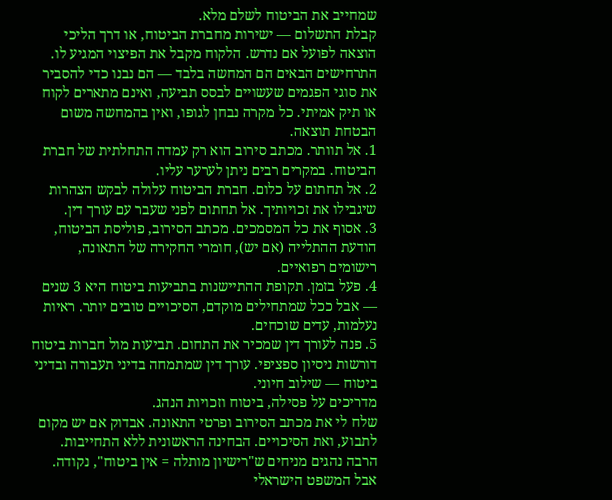שמחייב את הביטוח לשלם מלא.
קבלת התשלום — ישירות מחברת הביטוח, או דרך הליכי הוצאה לפועל אם נדרש. הלקוח מקבל את הפיצוי המגיע לו.
התרחישים הבאים הם המחשה בלבד — הם נבנו כדי להסביר את סוגי הפגמים שעשויים לבסס תביעה, ואינם מתארים לקוח או תיק אמיתי. כל מקרה נבחן לגופו, ואין בהמחשה משום הבטחת תוצאה.
1. אל תוותר. מכתב סירוב הוא רק עמדה התחלתית של חברת הביטוח. במקרים רבים ניתן לערער עליו.
2. אל תחתום על כלום. חברת הביטוח עלולה לבקש הצהרות שיגבילו את זכויותיך. אל תחתום לפני שעבר עם עורך דין.
3. אסוף את כל המסמכים. מכתב הסירוב, פוליסת הביטוח, הודעת ההתלייה (אם יש), חומרי החקירה של התאונה, רישומים רפואיים.
4. פעל בזמן. תקופת ההתיישנות בתביעות ביטוח היא 3 שנים — אבל ככל שמתחילים מוקדם, הסיכויים טובים יותר. ראיות נעלמות, עדים שוכחים.
5. פנה לעורך דין שמכיר את התחום. תביעות מול חברות ביטוח דורשות ניסיון ספציפי. עורך דין שמתמחה בדיני תעבורה ובדיני ביטוח — שילוב חיוני.
מדריכים על פסילה, ביטוח וזכויות הנהג.
שלח לי את מכתב הסירוב ופרטי התאונה. אבדוק אם יש מקום לתבוע, ואת הסיכויים. הבחינה הראשונית ללא התחייבות.
הרבה נהגים מניחים ש"רישיון מותלה = אין ביטוח", נקודה. אבל המשפט הישראלי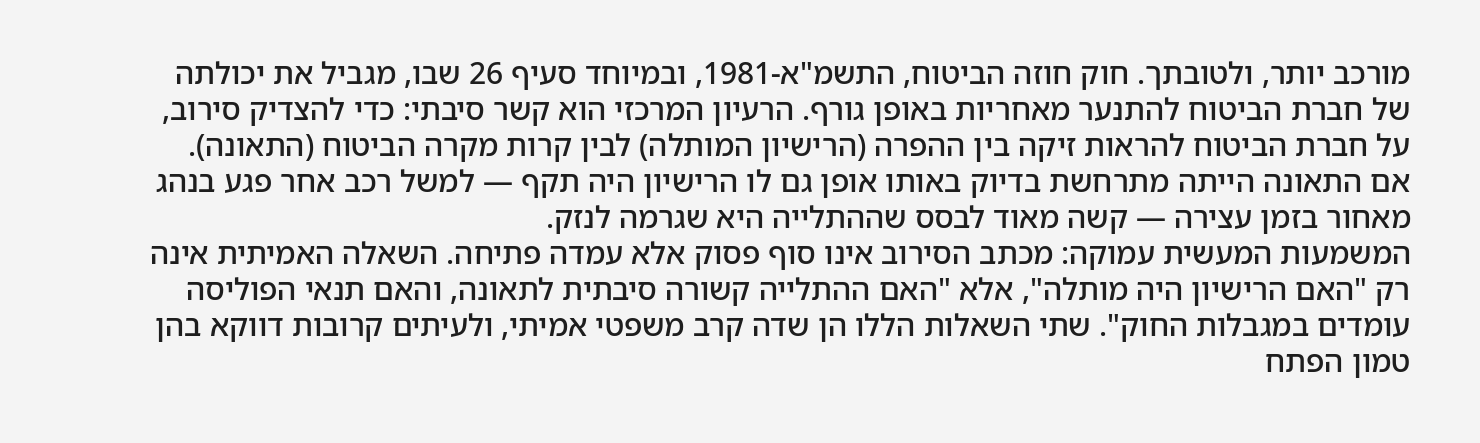מורכב יותר, ולטובתך. חוק חוזה הביטוח, התשמ"א-1981, ובמיוחד סעיף 26 שבו, מגביל את יכולתה של חברת הביטוח להתנער מאחריות באופן גורף. הרעיון המרכזי הוא קשר סיבתי: כדי להצדיק סירוב, על חברת הביטוח להראות זיקה בין ההפרה (הרישיון המותלה) לבין קרות מקרה הביטוח (התאונה). אם התאונה הייתה מתרחשת בדיוק באותו אופן גם לו הרישיון היה תקף — למשל רכב אחר פגע בנהג מאחור בזמן עצירה — קשה מאוד לבסס שההתלייה היא שגרמה לנזק.
המשמעות המעשית עמוקה: מכתב הסירוב אינו סוף פסוק אלא עמדה פתיחה. השאלה האמיתית אינה רק "האם הרישיון היה מותלה", אלא "האם ההתלייה קשורה סיבתית לתאונה, והאם תנאי הפוליסה עומדים במגבלות החוק". שתי השאלות הללו הן שדה קרב משפטי אמיתי, ולעיתים קרובות דווקא בהן טמון הפתח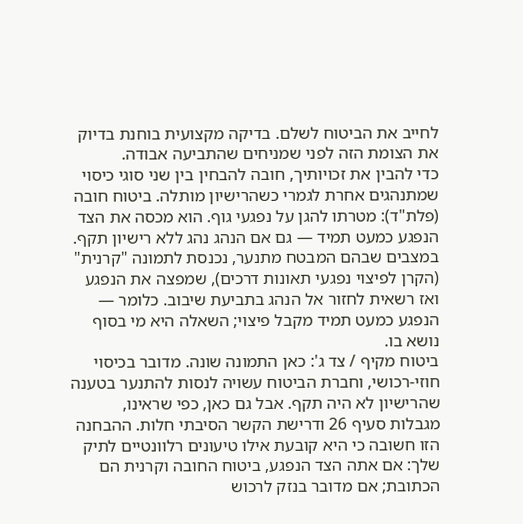לחייב את הביטוח לשלם. בדיקה מקצועית בוחנת בדיוק את הצומת הזה לפני שמניחים שהתביעה אבודה.
כדי להבין את זכויותיך, חובה להבחין בין שני סוגי כיסוי שמתנהגים אחרת לגמרי כשהרישיון מותלה. ביטוח חובה (פלת"ד): מטרתו להגן על נפגעי גוף. הוא מכסה את הצד הנפגע כמעט תמיד — גם אם הנהג נהג ללא רישיון תקף. במצבים שבהם המבטח מתנער, נכנסת לתמונה "קרנית" (הקרן לפיצוי נפגעי תאונות דרכים), שמפצה את הנפגע ואז רשאית לחזור אל הנהג בתביעת שיבוב. כלומר — הנפגע כמעט תמיד מקבל פיצוי; השאלה היא מי בסוף נושא בו.
ביטוח מקיף / צד ג': כאן התמונה שונה. מדובר בכיסוי חוזי-רכושי, וחברת הביטוח עשויה לנסות להתנער בטענה שהרישיון לא היה תקף. אבל גם כאן, כפי שראינו, מגבלות סעיף 26 ודרישת הקשר הסיבתי חלות. ההבחנה הזו חשובה כי היא קובעת אילו טיעונים רלוונטיים לתיק שלך: אם אתה הצד הנפגע, ביטוח החובה וקרנית הם הכתובת; אם מדובר בנזק לרכוש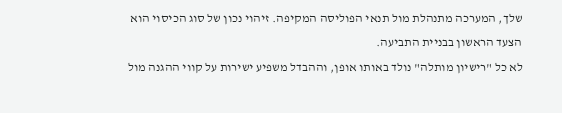שלך, המערכה מתנהלת מול תנאי הפוליסה המקיפה. זיהוי נכון של סוג הכיסוי הוא הצעד הראשון בבניית התביעה.
לא כל "רישיון מותלה" נולד באותו אופן, וההבדל משפיע ישירות על קווי ההגנה מול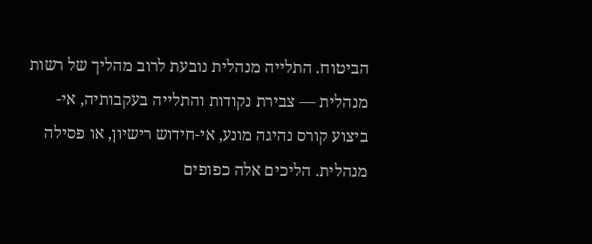הביטוח. התלייה מנהלית נובעת לרוב מהליך של רשות מנהלית — צבירת נקודות והתלייה בעקבותיה, אי-ביצוע קורס נהיגה מונע, אי-חידוש רישיון, או פסילה מנהלית. הליכים אלה כפופים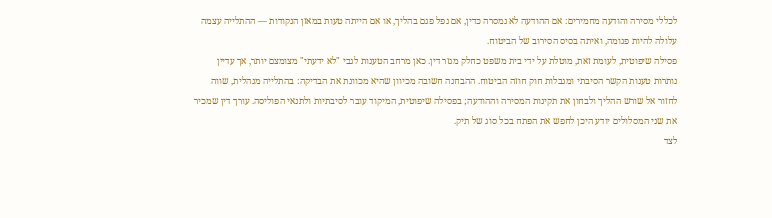לכללי מסירה והודעה מחמירים: אם ההודעה לא נמסרה כדין, אם נפל פגם בהליך, או אם הייתה טעות במאזן הנקודות — ההתלייה עצמה עלולה להיות פגומה, ואיתה בסיס הסירוב של הביטוח.
פסילה שיפוטית, לעומת זאת, מוטלת על ידי בית משפט כחלק מגזר דין. כאן מרחב הטענות לגבי "לא ידעתי" מצומצם יותר, אך עדיין נותרות טענות הקשר הסיבתי ומגבלות חוק חוזה הביטוח. ההבחנה חשובה מכיוון שהיא מכוונת את הבדיקה: בהתלייה מנהלית, שווה לחזור אל שורש ההליך ולבחון את תקינות המסירה וההודעה; בפסילה שיפוטית, המיקוד עובר לסיבתיות ולתנאי הפוליסה. עורך דין שמכיר את שני המסלולים יודע היכן לחפש את הפתח בכל סוג של תיק.
לצד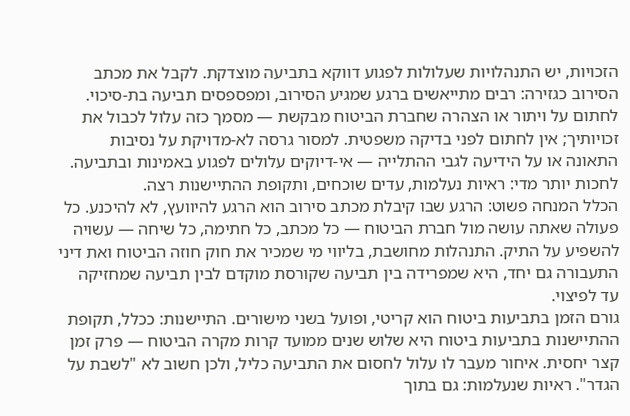הזכויות, יש התנהלויות שעלולות לפגוע דווקא בתביעה מוצדקת. לקבל את מכתב הסירוב כגזירה: רבים מתייאשים ברגע שמגיע הסירוב, ומפספסים תביעה בת-סיכוי. לחתום על ויתור או הצהרה שחברת הביטוח מבקשת — מסמך כזה עלול לכבול את זכויותיך; אין לחתום לפני בדיקה משפטית. למסור גרסה לא-מדויקת על נסיבות התאונה או על הידיעה לגבי ההתלייה — אי-דיוקים עלולים לפגוע באמינות ובתביעה. לחכות יותר מדי: ראיות נעלמות, עדים שוכחים, ותקופת ההתיישנות רצה.
הכלל המנחה פשוט: הרגע שבו קיבלת מכתב סירוב הוא הרגע להיוועץ, לא להיכנע. כל פעולה שאתה עושה מול חברת הביטוח — כל מכתב, כל חתימה, כל שיחה — עשויה להשפיע על התיק. התנהלות מחושבת, בליווי מי שמכיר את חוק חוזה הביטוח ואת דיני התעבורה גם יחד, היא שמפרידה בין תביעה שקורסת מוקדם לבין תביעה שמחזיקה עד לפיצוי.
גורם הזמן בתביעות ביטוח הוא קריטי, ופועל בשני מישורים. התיישנות: ככלל, תקופת ההתיישנות בתביעות ביטוח היא שלוש שנים ממועד קרות מקרה הביטוח — פרק זמן קצר יחסית. איחור מעבר לו עלול לחסום את התביעה כליל, ולכן חשוב לא "לשבת על הגדר". ראיות שנעלמות: גם בתוך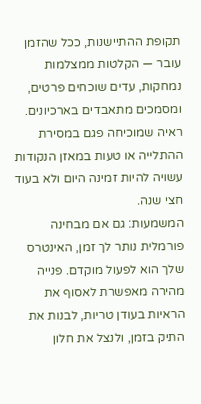תקופת ההתיישנות, ככל שהזמן עובר — הקלטות ממצלמות נמחקות, עדים שוכחים פרטים, ומסמכים מתאבדים בארכיונים. ראיה שמוכיחה פגם במסירת ההתלייה או טעות במאזן הנקודות עשויה להיות זמינה היום ולא בעוד חצי שנה.
המשמעות: גם אם מבחינה פורמלית נותר לך זמן, האינטרס שלך הוא לפעול מוקדם. פנייה מהירה מאפשרת לאסוף את הראיות בעודן טריות, לבנות את התיק בזמן, ולנצל את חלון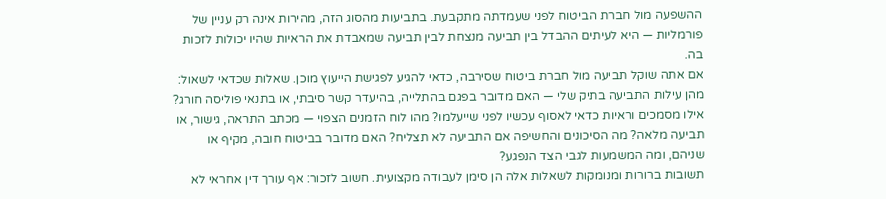ההשפעה מול חברת הביטוח לפני שעמדתה מתקבעת. בתביעות מהסוג הזה, מהירות אינה רק עניין של פורמליות — היא לעיתים ההבדל בין תביעה מנצחת לבין תביעה שמאבדת את הראיות שהיו יכולות לזכות בה.
אם אתה שוקל תביעה מול חברת ביטוח שסירבה, כדאי להגיע לפגישת הייעוץ מוכן. שאלות שכדאי לשאול: מהן עילות התביעה בתיק שלי — האם מדובר בפגם בהתלייה, בהיעדר קשר סיבתי, או בתנאי פוליסה חורג? אילו מסמכים וראיות כדאי לאסוף עכשיו לפני שייעלמו? מהו לוח הזמנים הצפוי — מכתב התראה, גישור, או תביעה מלאה? מה הסיכונים והחשיפה אם התביעה לא תצליח? האם מדובר בביטוח חובה, מקיף או שניהם, ומה המשמעות לגבי הצד הנפגע?
תשובות ברורות ומנומקות לשאלות אלה הן סימן לעבודה מקצועית. חשוב לזכור: אף עורך דין אחראי לא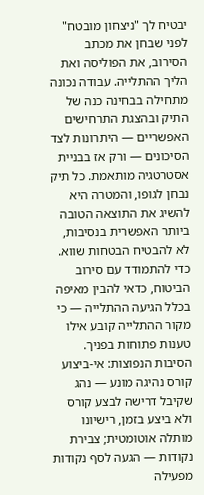יבטיח לך "ניצחון מובטח" לפני שבחן את מכתב הסירוב, את הפוליסה ואת הליך ההתלייה. עבודה נכונה מתחילה בבחינה כנה של התיק ובהצגת התרחישים האפשריים — היתרונות לצד הסיכונים — ורק אז בבניית אסטרטגיה מותאמת. כל תיק נבחן לגופו, והמטרה היא להשיג את התוצאה הטובה ביותר האפשרית בנסיבות, לא להבטיח הבטחות שווא.
כדי להתמודד עם סירוב הביטוח, כדאי להבין מאיפה בכלל הגיעה ההתלייה — כי מקור ההתלייה קובע אילו טענות פתוחות בפניך. הסיבות הנפוצות: אי-ביצוע קורס נהיגה מונע — נהג שקיבל דרישה לבצע קורס ולא ביצע בזמן, רישיונו מותלה אוטומטית; צבירת נקודות — הגעה לסף נקודות מפעילה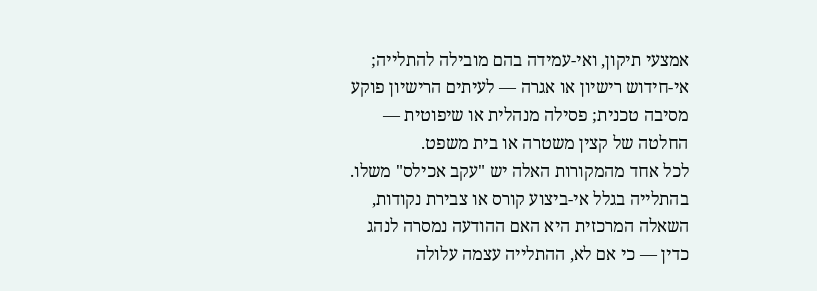אמצעי תיקון, ואי-עמידה בהם מובילה להתלייה; אי-חידוש רישיון או אגרה — לעיתים הרישיון פוקע מסיבה טכנית; פסילה מנהלית או שיפוטית — החלטה של קצין משטרה או בית משפט.
לכל אחד מהמקורות האלה יש "עקב אכילס" משלו. בהתלייה בגלל אי-ביצוע קורס או צבירת נקודות, השאלה המרכזית היא האם ההודעה נמסרה לנהג כדין — כי אם לא, ההתלייה עצמה עלולה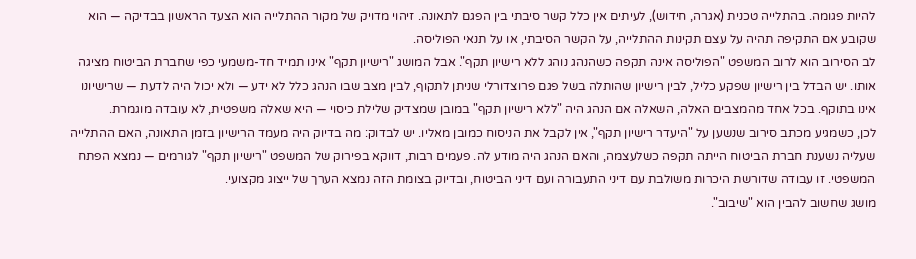להיות פגומה. בהתלייה טכנית (אגרה, חידוש), לעיתים אין כלל קשר סיבתי בין הפגם לתאונה. זיהוי מדויק של מקור ההתלייה הוא הצעד הראשון בבדיקה — הוא שקובע אם התקיפה תהיה על עצם תקינות ההתלייה, על הקשר הסיבתי, או על תנאי הפוליסה.
לב הסירוב הוא לרוב המשפט "הפוליסה אינה תקפה כשהנהג נוהג ללא רישיון תקף". אבל המושג "רישיון תקף" אינו תמיד חד-משמעי כפי שחברת הביטוח מציגה אותו. יש הבדל בין רישיון שפקע כליל, לבין רישיון שהותלה בשל פגם פרוצדורלי שניתן לתקוף, לבין מצב שבו הנהג כלל לא ידע — ולא יכול היה לדעת — שרישיונו אינו בתוקף. בכל אחד מהמצבים האלה, השאלה אם הנהג היה "ללא רישיון תקף" במובן שמצדיק שלילת כיסוי — היא שאלה משפטית, לא עובדה מוגמרת.
לכן, כשמגיע מכתב סירוב שנשען על "היעדר רישיון תקף", אין לקבל את הניסוח כמובן מאליו. יש לבדוק: מה בדיוק היה מעמד הרישיון בזמן התאונה, האם ההתלייה שעליה נשענת חברת הביטוח הייתה תקפה כשלעצמה, והאם הנהג היה מודע לה. פעמים רבות, דווקא בפירוק של המשפט "רישיון תקף" לגורמים — נמצא הפתח המשפטי. זו עבודה שדורשת היכרות משולבת עם דיני התעבורה ועם דיני הביטוח, ובדיוק בצומת הזה נמצא הערך של ייצוג מקצועי.
מושג שחשוב להבין הוא "שיבוב".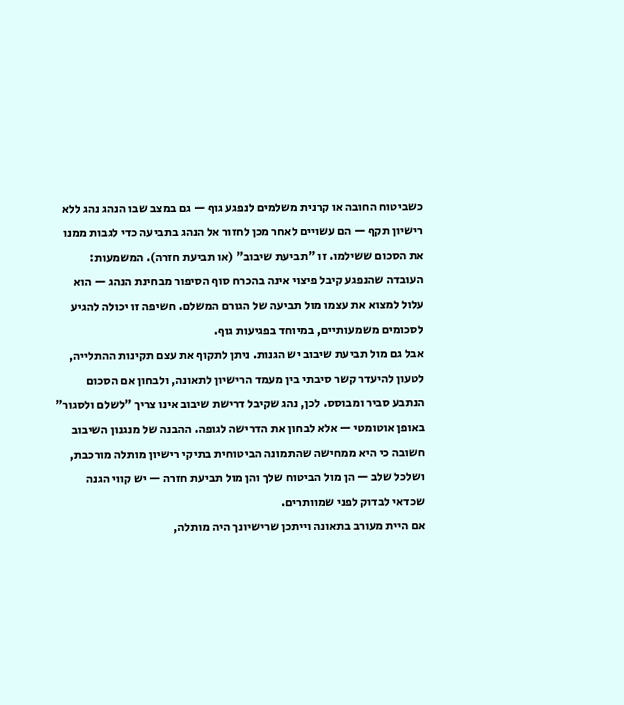כשביטוח החובה או קרנית משלמים לנפגע גוף — גם במצב שבו הנהג נהג ללא רישיון תקף — הם עשויים לאחר מכן לחזור אל הנהג בתביעה כדי לגבות ממנו את הסכום ששילמו. זו "תביעת שיבוב" (או תביעת חזרה). המשמעות: העובדה שהנפגע קיבל פיצוי אינה בהכרח סוף הסיפור מבחינת הנהג — הוא עלול למצוא את עצמו מול תביעה של הגורם המשלם. חשיפה זו יכולה להגיע לסכומים משמעותיים, במיוחד בפגיעות גוף.
אבל גם מול תביעת שיבוב יש הגנות. ניתן לתקוף את עצם תקינות ההתלייה, לטעון להיעדר קשר סיבתי בין מעמד הרישיון לתאונה, ולבחון אם הסכום הנתבע סביר ומבוסס. לכן, נהג שקיבל דרישת שיבוב אינו צריך "לשלם ולסגור" באופן אוטומטי — אלא לבחון את הדרישה לגופה. ההבנה של מנגנון השיבוב חשובה כי היא ממחישה שהתמונה הביטוחית בתיקי רישיון מותלה מורכבת, ושלכל שלב — הן מול הביטוח שלך והן מול תביעת חזרה — יש קווי הגנה שכדאי לבדוק לפני שמוותרים.
אם היית מעורב בתאונה וייתכן שרישיונך היה מותלה,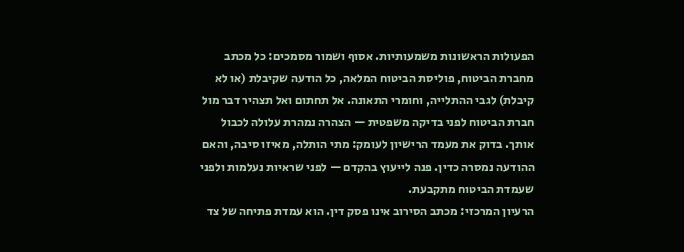הפעולות הראשונות משמעותיות. אסוף ושמור מסמכים: כל מכתב מחברת הביטוח, פוליסת הביטוח המלאה, כל הודעה שקיבלת (או לא קיבלת) לגבי ההתלייה, וחומרי התאונה. אל תחתום ואל תצהיר דבר מול חברת הביטוח לפני בדיקה משפטית — הצהרה נמהרת עלולה לכבול אותך. בדוק את מעמד הרישיון לעומק: מתי הותלה, מאיזו סיבה, והאם ההודעה נמסרה כדין. פנה לייעוץ בהקדם — לפני שראיות נעלמות ולפני שעמדת הביטוח מתקבעת.
הרעיון המרכזי: מכתב הסירוב אינו פסק דין. הוא עמדת פתיחה של צד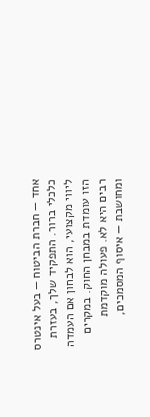אחד — חברת הביטוח — בעל אינטרס כלכלי ברור. התפקיד שלך, בעזרת ליווי מקצועי, הוא לבחון אם העמדה הזו עומדת במבחן החוק. במקרים רבים היא לא. פעולה מוקדמת ומחושבת — איסוף המסמכים,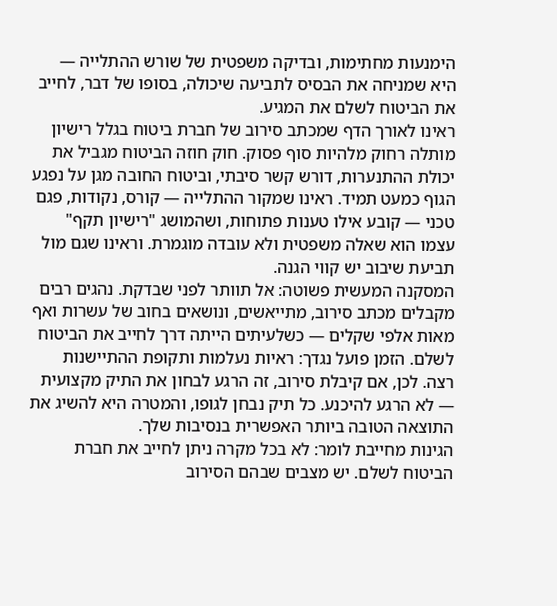הימנעות מחתימות, ובדיקה משפטית של שורש ההתלייה — היא שמניחה את הבסיס לתביעה שיכולה, בסופו של דבר, לחייב את הביטוח לשלם את המגיע.
ראינו לאורך הדף שמכתב סירוב של חברת ביטוח בגלל רישיון מותלה רחוק מלהיות סוף פסוק. חוק חוזה הביטוח מגביל את יכולת ההתנערות, דורש קשר סיבתי, וביטוח החובה מגן על נפגע הגוף כמעט תמיד. ראינו שמקור ההתלייה — קורס, נקודות, פגם טכני — קובע אילו טענות פתוחות, ושהמושג "רישיון תקף" עצמו הוא שאלה משפטית ולא עובדה מוגמרת. וראינו שגם מול תביעת שיבוב יש קווי הגנה.
המסקנה המעשית פשוטה: אל תוותר לפני שבדקת. נהגים רבים מקבלים מכתב סירוב, מתייאשים, ונושאים בחוב של עשרות ואף מאות אלפי שקלים — כשלעיתים הייתה דרך לחייב את הביטוח לשלם. הזמן פועל נגדך: ראיות נעלמות ותקופת ההתיישנות רצה. לכן, אם קיבלת סירוב, זה הרגע לבחון את התיק מקצועית — לא הרגע להיכנע. כל תיק נבחן לגופו, והמטרה היא להשיג את התוצאה הטובה ביותר האפשרית בנסיבות שלך.
הגינות מחייבת לומר: לא בכל מקרה ניתן לחייב את חברת הביטוח לשלם. יש מצבים שבהם הסירוב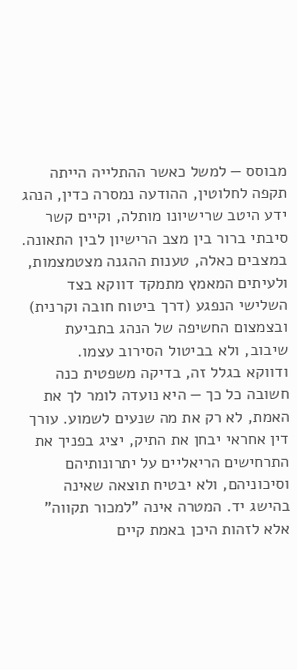מבוסס — למשל כאשר ההתלייה הייתה תקפה לחלוטין, ההודעה נמסרה כדין, הנהג ידע היטב שרישיונו מותלה, וקיים קשר סיבתי ברור בין מצב הרישיון לבין התאונה. במצבים כאלה, טענות ההגנה מצטמצמות, ולעיתים המאמץ מתמקד דווקא בצד השלישי הנפגע (דרך ביטוח חובה וקרנית) ובצמצום החשיפה של הנהג בתביעת שיבוב, ולא בביטול הסירוב עצמו.
ודווקא בגלל זה, בדיקה משפטית כנה חשובה כל כך — היא נועדה לומר לך את האמת, לא רק את מה שנעים לשמוע. עורך דין אחראי יבחן את התיק, יציג בפניך את התרחישים הריאליים על יתרונותיהם וסיכוניהם, ולא יבטיח תוצאה שאינה בהישג יד. המטרה אינה "למכור תקווה" אלא לזהות היכן באמת קיים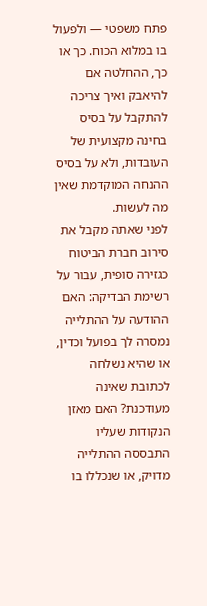פתח משפטי — ולפעול בו במלוא הכוח. כך או כך, ההחלטה אם להיאבק ואיך צריכה להתקבל על בסיס בחינה מקצועית של העובדות, ולא על בסיס ההנחה המוקדמת שאין מה לעשות.
לפני שאתה מקבל את סירוב חברת הביטוח כגזירה סופית, עבור על רשימת הבדיקה: האם ההודעה על ההתלייה נמסרה לך בפועל וכדין, או שהיא נשלחה לכתובת שאינה מעודכנת? האם מאזן הנקודות שעליו התבססה ההתלייה מדויק, או שנכללו בו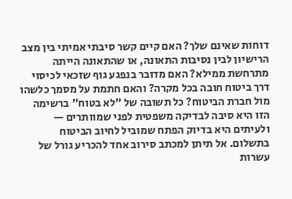דוחות שאינם שלך? האם קיים קשר סיבתי אמיתי בין מצב הרישיון לבין נסיבות התאונה, או שהתאונה הייתה מתרחשת ממילא? האם מדובר בנפגע גוף שזכאי לכיסוי דרך ביטוח חובה בכל מקרה? והאם חתמת על מסמך כלשהו מול חברת הביטוח? כל תשובה של "לא בטוח" ברשימה הזו היא סיבה לבדיקה משפטית לפני שמוותרים — ולעיתים היא בדיוק הפתח שמוביל לחיוב הביטוח בתשלום. אל תיתן למכתב סירוב אחד להכריע גורל של עשרות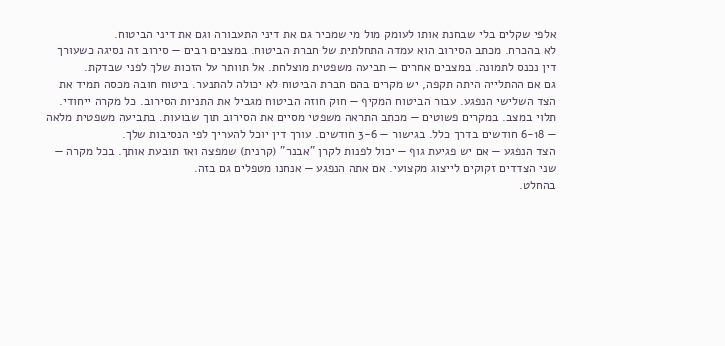אלפי שקלים בלי שבחנת אותו לעומק מול מי שמכיר גם את דיני התעבורה וגם את דיני הביטוח.
לא בהכרח. מכתב הסירוב הוא עמדה התחלתית של חברת הביטוח. במצבים רבים — סירוב זה נסיגה כשעורך דין נכנס לתמונה. במצבים אחרים — תביעה משפטית מוצלחת. אל תוותר על הזכות שלך לפני שבדקת.
גם אם ההתלייה היתה תקפה, יש מקרים בהם חברת הביטוח לא יכולה להתנער. ביטוח חובה מכסה תמיד את הצד השלישי הנפגע. עבור הביטוח המקיף — חוק חוזה הביטוח מגביל את התניות הסירוב. כל מקרה ייחודי.
תלוי במצב. במקרים פשוטים — מכתב התראה משפטי מסיים את הסירוב תוך שבועות. בתביעה משפטית מלאה — 6-18 חודשים בדרך כלל. בגישור — 3-6 חודשים. עורך דין יוכל להעריך לפי הנסיבות שלך.
הצד הנפגע — אם יש פגיעת גוף — יכול לפנות לקרן "אבנר" (קרנית) שמפצה ואז תובעת אותך. בכל מקרה — שני הצדדים זקוקים לייצוג מקצועי. אם אתה הנפגע — אנחנו מטפלים גם בזה.
בהחלט.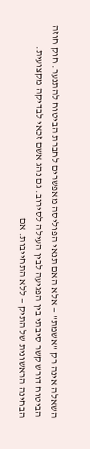השאלה אינה רק "אשמת" — אלא האם תנאי הפוליסה מאפשרים לחברת הביטוח להתנער. חוק חוזה הביטוח דורש קשר סיבתי בין הפגיעה לבין העילה לסירוב. גם נהג אשם זכאי לבדיקה מקצועית.
הבחינה הראשונית של התיק — ללא התחייבות. אם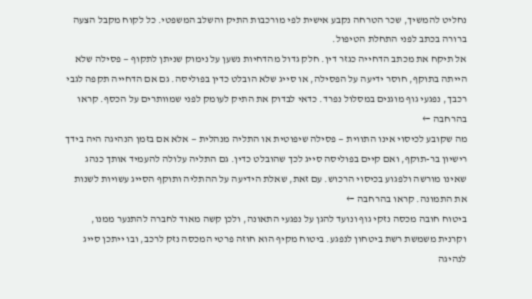נחליט להמשיך, שכר הטרחה נקבע אישית לפי מורכבות התיק והשלב המשפטי. כל לקוח מקבל הצעה ברורה בכתב לפני התחלת הטיפול.
אל תיקח את מכתב הדחייה כגזר דין. חלק גדול מהדחיות נשען על נימוק שניתן לתקוף — פסילה שלא הייתה בתוקף, חוסר ידיעה על הפסילה, או סייג שלא הובלט כדין בפוליסה. גם אם הדחייה תקפה לגבי רכבך, נפגעי גוף מוגנים במסלול נפרד. כדאי לבדוק את התיק לעומק לפני שמוותרים על הכסף. קראו בהרחבה ←
מה שקובע לכיסוי אינו התווית — פסילה שיפוטית או התליה מנהלית — אלא אם בזמן הנהיגה היה בידך רישיון בר-תוקף, ואם קיים בפוליסה סייג לכך שהובלט כדין. גם התליה עלולה להעמיד אותך כנהג שאינו מורשה ולפגוע בכיסוי הרכוש. עם זאת, שאלת הידיעה על ההתליה ותוקף הסייג עשויות לשנות את התמונה. קראו בהרחבה ←
ביטוח חובה מכסה נזקי גוף ונועד להגן על נפגעי התאונה, ולכן קשה מאוד לחברה להתנער ממנו, וקרנית משמשת רשת ביטחון לנפגע. ביטוח מקיף הוא חוזה פרטי המכסה נזק לרכב, ובו ייתכן סייג לנהיגה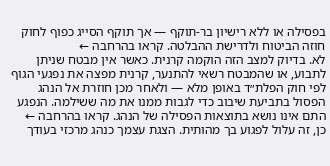בפסילה או ללא רישיון בר-תוקף — אך תוקף הסייג כפוף לחוק חוזה הביטוח ולדרישת ההבלטה. קראו בהרחבה ←
לא. בדיוק למצב הזה הוקמה קרנית. כאשר אין מבטח שניתן לתבוע, או שהמבטח רשאי להתנער, קרנית מפצה את נפגעי הגוף לפי חוק הפלת״ד באופן מלא — ולאחר מכן חוזרת אל הנהג הפסול בתביעת שיבוב כדי לגבות ממנו את מה ששילמה. הנפגע התם אינו נושא בתוצאות הפסילה של הנהג. קראו בהרחבה ←
כן, זה עלול לפגוע בך מהותית. הצגת עצמך כנהג מרכזי בעודך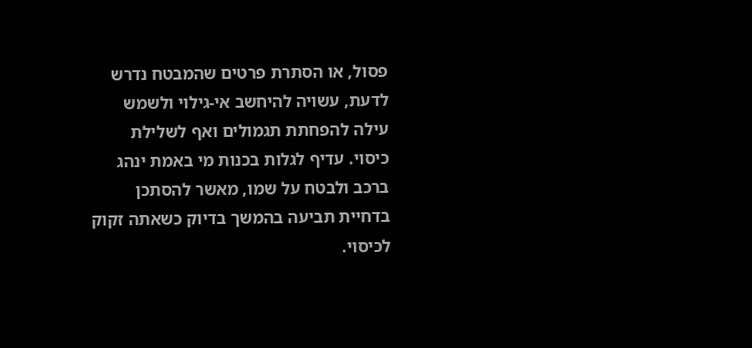פסול, או הסתרת פרטים שהמבטח נדרש לדעת, עשויה להיחשב אי-גילוי ולשמש עילה להפחתת תגמולים ואף לשלילת כיסוי. עדיף לגלות בכנות מי באמת ינהג ברכב ולבטח על שמו, מאשר להסתכן בדחיית תביעה בהמשך בדיוק כשאתה זקוק לכיסוי.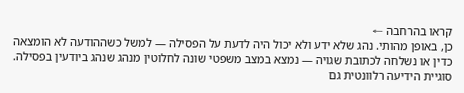קראו בהרחבה ←
כן, באופן מהותי. נהג שלא ידע ולא יכול היה לדעת על הפסילה — למשל כשההודעה לא הומצאה כדין או נשלחה לכתובת שגויה — נמצא במצב משפטי שונה לחלוטין מנהג שנהג ביודעין בפסילה. סוגיית הידיעה רלוונטית גם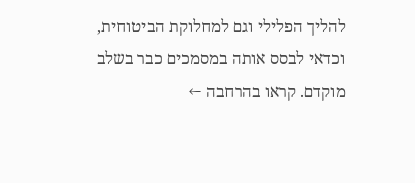להליך הפלילי וגם למחלוקת הביטוחית, וכדאי לבסס אותה במסמכים כבר בשלב מוקדם. קראו בהרחבה ←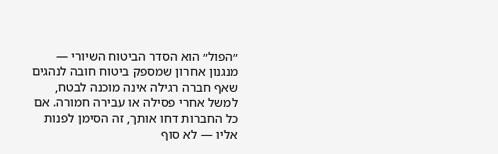״הפול״ הוא הסדר הביטוח השיורי — מנגנון אחרון שמספק ביטוח חובה לנהגים שאף חברה רגילה אינה מוכנה לבטח, למשל אחרי פסילה או עבירה חמורה. אם כל החברות דחו אותך, זה הסימן לפנות אליו — לא סוף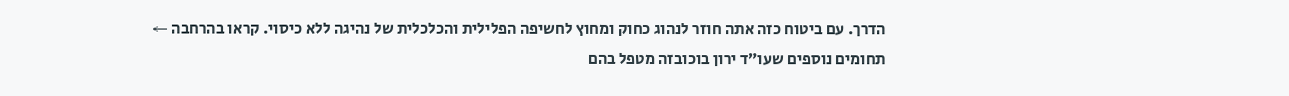הדרך. עם ביטוח כזה אתה חוזר לנהוג כחוק ומחוץ לחשיפה הפלילית והכלכלית של נהיגה ללא כיסוי. קראו בהרחבה ←
תחומים נוספים שעו״ד ירון בוכובזה מטפל בהם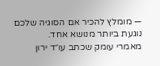— מומלץ להכיר אם הסוגיה שלכם נוגעת ביותר מנושא אחד.
מאמרי עומק שכתב עו״ד ירון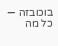בוכובזה — כל מה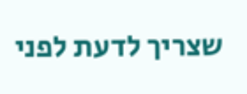שצריך לדעת לפני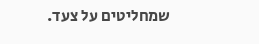שמחליטים על צעד.